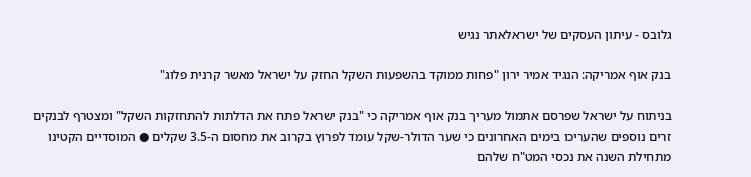גלובס - עיתון העסקים של ישראלאתר נגיש

בנק אוף אמריקה: הנגיד אמיר ירון "פחות ממוקד בהשפעות השקל החזק על ישראל מאשר קרנית פלוג"

בניתוח על ישראל שפרסם אתמול מעריך בנק אוף אמריקה כי "בנק ישראל פתח את הדלתות להתחזקות השקל" ומצטרף לבנקים זרים נוספים שהעריכו בימים האחרונים כי שער הדולר-שקל עומד לפרוץ בקרוב את מחסום ה-3.5 שקלים ● המוסדיים הקטינו מתחילת השנה את נכסי המט"ח שלהם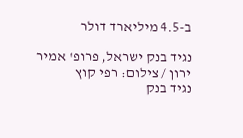ב-4.5 מיליארד דולר

נגיד בנק ישראל, פרופ' אמיר ירון / צילום: רפי קוץ
נגיד בנק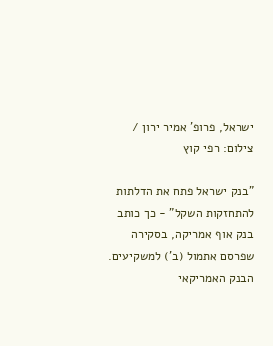ישראל, פרופ' אמיר ירון / צילום: רפי קוץ

"בנק ישראל פתח את הדלתות להתחזקות השקל" - כך כותב בנק אוף אמריקה, בסקירה שפרסם אתמול (ב') למשקיעים. הבנק האמריקאי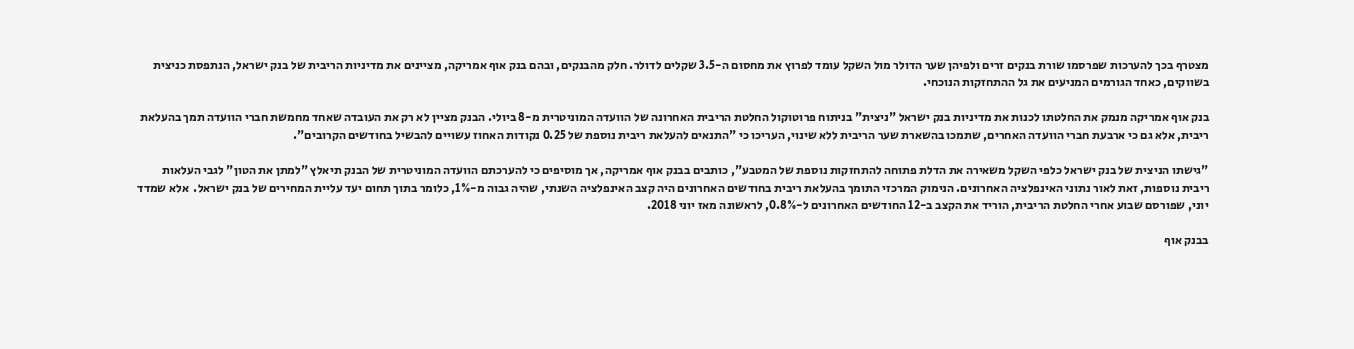מצטרף בכך להערכות שפרסמו שורת בנקים זרים ולפיהן שער הדולר מול השקל עומד לפרוץ את מחסום ה-3.5 שקלים לדולר. חלק מהבנקים, ובהם בנק אוף אמריקה, מציינים את מדיניות הריבית של בנק ישראל, הנתפסת כניצית בשווקים, כאחד הגורמים המניעים את גל ההתחזקות הנוכחי.

בנק אוף אמריקה מנמק את החלטתו לכנות את מדיניות בנק ישראל "ניצית" בניתוח פרוטוקול החלטת הריבית האחרונה של הוועדה המוניטרית מ-8 ביולי. הבנק מציין לא רק את העובדה שאחד מחמשת חברי הוועדה תמך בהעלאת ריבית, אלא גם כי ארבעת חברי הוועדה האחרים, שתמכו בהשארת שער הריבית ללא שינוי, העריכו כי "התנאים להעלאת ריבית נוספת של 0.25 נקודות האחוז עשויים להבשיל בחודשים הקרובים".

"גישתו הניצית של בנק ישראל כלפי השקל משאירה את הדלת פתוחה להתחזקות נוספת של המטבע", כותבים בבנק אוף אמריקה, אך מוסיפים כי להערכתם הוועדה המוניטרית של הבנק תיאלץ "למתן את הטון" לגבי העלאות ריבית נוספות, זאת לאור נתוני האינפלציה האחרונים. הנימוק המרכזי התומך בהעלאת ריבית בחודשים האחרונים היה קצב האינפלציה השנתי, שהיה גבוה מ-1%, כלומר בתוך תחום יעד עליית המחירים של בנק ישראל.  אלא שמדד יוני, שפורסם שבוע אחרי החלטת הריבית, הוריד את הקצב ב-12 החודשים האחרונים ל-0.8%, לראשונה מאז יוני 2018.

בבנק אוף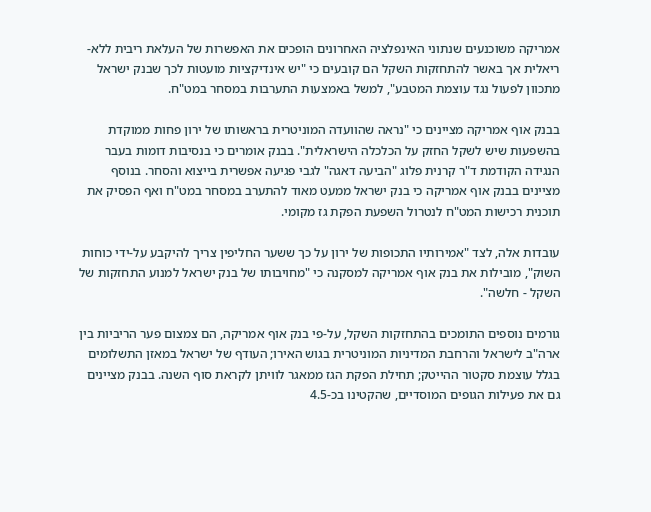אמריקה משוכנעים שנתוני האינפלציה האחרונים הופכים את האפשרות של העלאת ריבית ללא-ריאלית אך באשר להתחזקות השקל הם קובעים כי "יש אינדיקציות מועטות לכך שבנק ישראל מתכוון לפעול נגד עוצמת המטבע", למשל באמצעות התערבות במסחר במט"ח.

בבנק אוף אמריקה מציינים כי "נראה שהוועדה המוניטרית בראשותו של ירון פחות ממוקדת בהשפעות שיש לשקל החזק על הכלכלה הישראלית". בבנק אומרים כי בנסיבות דומות בעבר הנגידה הקודמת ד"ר קרנית פלוג "הביעה דאגה" לגבי פגיעה אפשרית בייצוא והסחר. בנוסף מציינים בבנק אוף אמריקה כי בנק ישראל ממעט מאוד להתערב במסחר במט"ח ואף הפסיק את תוכנית רכישות המט"ח לנטרול השפעת הפקת גז מקומי.

עובדות אלה, לצד "אמירותיו התכופות של ירון על כך ששער החליפין צריך להיקבע על-ידי כוחות השוק", מובילות את בנק אוף אמריקה למסקנה כי "מחויבותו של בנק ישראל למנוע התחזקות של השקל - חלשה".

גורמים נוספים התומכים בהתחזקות השקל, על-פי בנק אוף אמריקה, הם צמצום פער הריביות בין ארה"ב לישראל והרחבת המדיניות המוניטרית בגוש האירו; העודף של ישראל במאזן התשלומים בגלל עוצמת סקטור ההייטק; תחילת הפקת הגז ממאגר לוויתן לקראת סוף השנה. בבנק מציינים גם את פעילות הגופים המוסדיים, שהקטינו בכ-4.5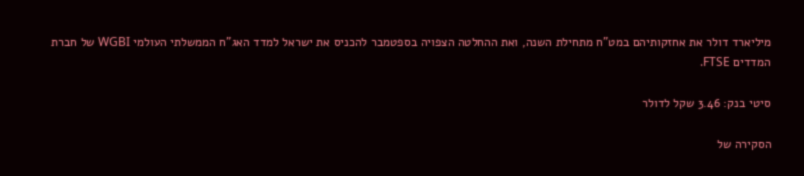מיליארד דולר את אחזקותיהם במט"ח מתחילת השנה, ואת ההחלטה הצפויה בספטמבר להכניס את ישראל למדד האג"ח הממשלתי העולמי WGBI של חברת המדדים FTSE.

סיטי בנק: 3.46 שקל לדולר

הסקירה של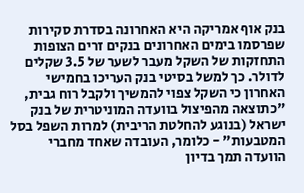בנק אוף אמריקה היא האחרונה בסדרת סקירות שפרסמו בימים האחרונים בנקים זרים הצופות התחזקות של השקל מעבר לשער של 3.5 שקלים לדולר. כך למשל בסיטי בנק העריכו בחמישי האחרון כי השקל צפוי להמשיך ולקבל רוח גבית, "כתוצאה מהפיצול בוועדה המוניטרית של בנק ישראל (בנוגע להחלטת הריבית) למרות השפל בסל המטבעות" - כלומר, העובדה שאחד מחברי הוועדה תמך בדיון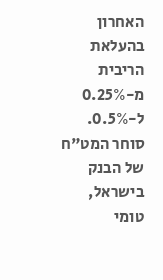האחרון בהעלאת הריבית מ-0.25% ל-0.5%. סוחר המט"ח של הבנק בישראל, טומי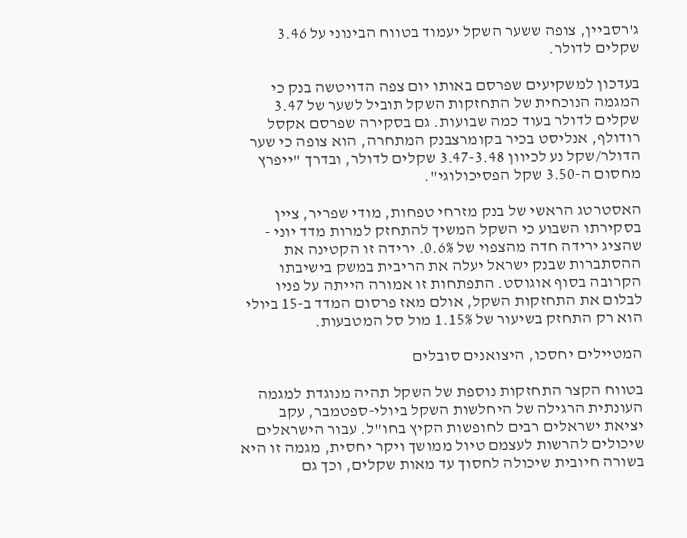ג'רסביין, צופה ששער השקל יעמוד בטווח הבינוני על 3.46 שקלים לדולר.

בעדכון למשקיעים שפרסם באותו יום צפה הדויטשה בנק כי המגמה הנוכחית של התחזקות השקל תוביל לשער של 3.47 שקלים לדולר בעוד כמה שבועות. גם בסקירה שפרסם אקסל רודולף, אנליסט בכיר בקומרצבנק המתחרה, הוא צופה כי שער הדולר/שקל נע לכיוון 3.47-3.48 שקלים לדולר, ובדרך "ייפרץ מחסום ה-3.50 שקל הפסיכולוגי".

האסטרטג הראשי של בנק מזרחי טפחות, מודי שפריר, ציין בסקירתו השבוע כי השקל המשיך להתחזק למרות מדד יוני - שהציג ירידה חדה מהצפוי של 0.6%. ירידה זו הקטינה את ההסתברות שבנק ישראל יעלה את הריבית במשק בישיבתו הקרובה בסוף אוגוסט. התפתחות זו אמורה הייתה על פניו לבלום את התחזקות השקל, אולם מאז פרסום המדד ב-15 ביולי הוא רק התחזק בשיעור של 1.15% מול סל המטבעות.

המטיילים יחסכו, היצואנים סובלים

בטווח הקצר התחזקות נוספת של השקל תהיה מנוגדת למגמה העונתית הרגילה של היחלשות השקל ביולי-ספטמבר, עקב יציאת ישראלים רבים לחופשות הקיץ בחו"ל. עבור הישראלים שיכולים להרשות לעצמם טיול ממושך ויקר יחסית, מגמה זו היא בשורה חיובית שיכולה לחסוך עד מאות שקלים, וכך גם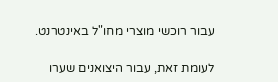עבור רוכשי מוצרי מחו"ל באינטרנט.

לעומת זאת, עבור היצואנים שערו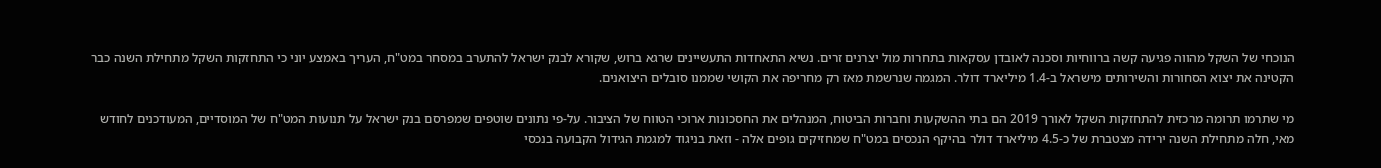הנוכחי של השקל מהווה פגיעה קשה ברווחיות וסכנה לאובדן עסקאות בתחרות מול יצרנים זרים. נשיא התאחדות התעשיינים שרגא ברוש, שקורא לבנק ישראל להתערב במסחר במט"ח, העריך באמצע יוני כי התחזקות השקל מתחילת השנה כבר הקטינה את יצוא הסחורות והשירותים מישראל ב-1.4 מיליארד דולר. המגמה שנרשמת מאז רק מחריפה את הקושי שממנו סובלים היצואנים.

מי שתרמו תרומה מרכזית להתחזקות השקל לאורך 2019 הם בתי ההשקעות וחברות הביטוח, המנהלים את החסכונות ארוכי הטווח של הציבור. על-פי נתונים שוטפים שמפרסם בנק ישראל על תנועות המט"ח של המוסדיים, המעודכנים לחודש מאי, חלה מתחילת השנה ירידה מצטברת של כ-4.5 מיליארד דולר בהיקף הנכסים במט"ח שמחזיקים גופים אלה - וזאת בניגוד למגמת הגידול הקבועה בנכסי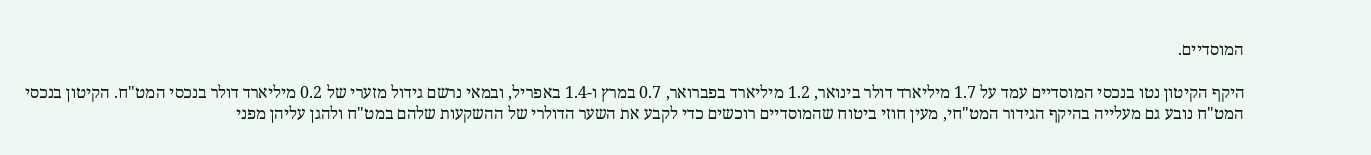המוסדיים.

היקף הקיטון נטו בנכסי המוסדיים עמד על 1.7 מיליארד דולר בינואר, 1.2 מיליארד בפברואר, 0.7 במרץ ו-1.4 באפריל, ובמאי נרשם גידול מזערי של 0.2 מיליארד דולר בנכסי המט"ח. הקיטון בנכסי המט"ח נובע גם מעלייה בהיקף הגידור המט"חי, מעין חוזי ביטוח שהמוסדיים רוכשים כדי לקבע את השער הדולרי של ההשקעות שלהם במט"ח ולהגן עליהן מפני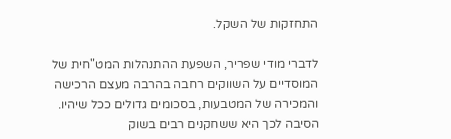התחזקות של השקל.

לדברי מודי שפריר, השפעת ההתנהלות המט"חית של המוסדיים על השווקים רחבה בהרבה מעצם הרכישה והמכירה של המטבעות, בסכומים גדולים ככל שיהיו. הסיבה לכך היא ששחקנים רבים בשוק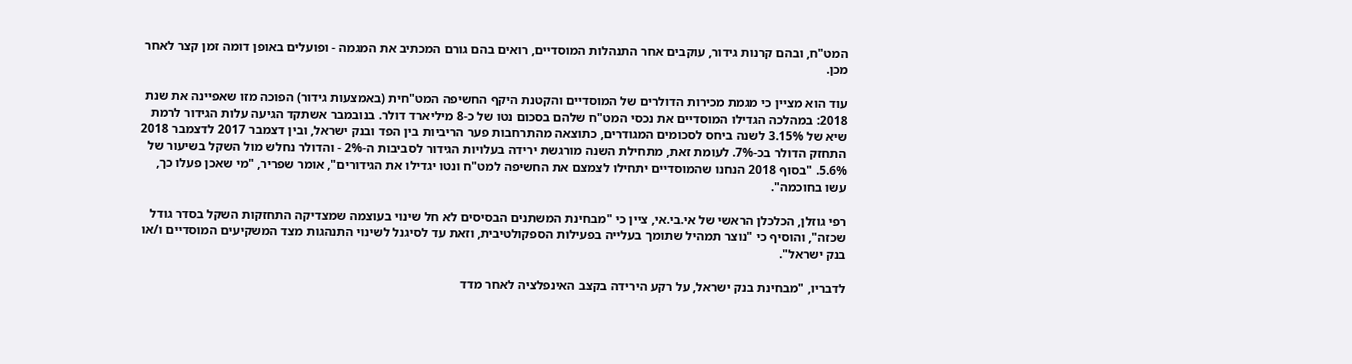המט"ח, ובהם קרנות גידור, עוקבים אחר התנהלות המוסדיים, רואים בהם גורם המכתיב את המגמה - ופועלים באופן דומה זמן קצר לאחר מכן.

עוד הוא מציין כי מגמת מכירות הדולרים של המוסדיים והקטנת היקף החשיפה המט"חית (באמצעות גידור) הפוכה מזו שאפיינה את שנת 2018: במהלכה הגדילו המוסדיים את נכסי המט"ח שלהם בסכום נטו של כ-8 מיליארד דולר. בנובמבר אשתקד הגיעה עלות הגידור לרמת שיא של 3.15% לשנה ביחס לסכומים המגודרים, כתוצאה מהתרחבות פער הריביות בין הפד ובנק ישראל, ובין דצמבר 2017 לדצמבר 2018 התחזק הדולר בכ-7%. לעומת זאת, מתחילת השנה מורגשת ירידה בעלויות הגידור לסביבות ה-2% - והדולר נחלש מול השקל בשיעור של 5.6%. "בסוף 2018 הנחנו שהמוסדיים יתחילו לצמצם את החשיפה למט"ח ונטו יגדילו את הגידורים", אומר שפריר, "מי שאכן פעלו כך, עשו בחוכמה".

רפי גוזלן, הכלכלן הראשי של אי.בי.אי, ציין כי "מבחינת המשתנים הבסיסים לא חל שינוי בעוצמה שמצדיקה התחזקות השקל בסדר גודל שכזה", והוסיף כי "נוצר תמהיל שתומך בעלייה בפעילות הספקולטיבית, וזאת עד לסיגנל לשינוי התנהגות מצד המשקיעים המוסדיים ו/או בנק ישראל".

לדבריו, "מבחינת בנק ישראל, על רקע הירידה בקצב האינפלציה לאחר מדד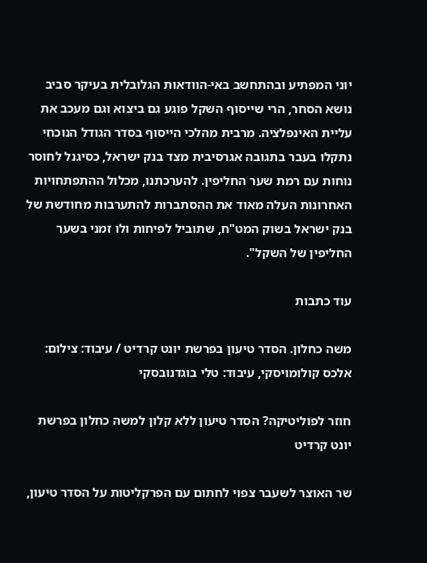יוני המפתיע ובהתחשב באי-הוודאות הגלובלית בעיקר סביב נושא הסחר, הרי שייסוף השקל פוגע גם ביצוא וגם מעכב את עליית האינפלציה. מרבית מהלכי הייסוף בסדר הגודל הנוכחי נתקלו בעבר בתגובה אגרסיבית מצד בנק ישראל, כסיגנל לחוסר נוחות עם רמת שער החליפין. להערכתנו, מכלול ההתפתחויות האחרונות העלה מאוד את ההסתברות להתערבות מחודשת של בנק ישראל בשוק המט"ח, שתוביל לפיחות ולו זמני בשער החליפין של השקל".

עוד כתבות

משה כחלון. הסדר טיעון בפרשת יונט קרדיט / עיבוד: צילום: אלכס קולומויסקי, עיבוד: טלי בוגדנובסקי

חוזר לפוליטיקה? הסדר טיעון ללא קלון למשה כחלון בפרשת יונט קרדיט

שר האוצר לשעבר צפוי לחתום עם הפרקליטות על הסדר טיעון,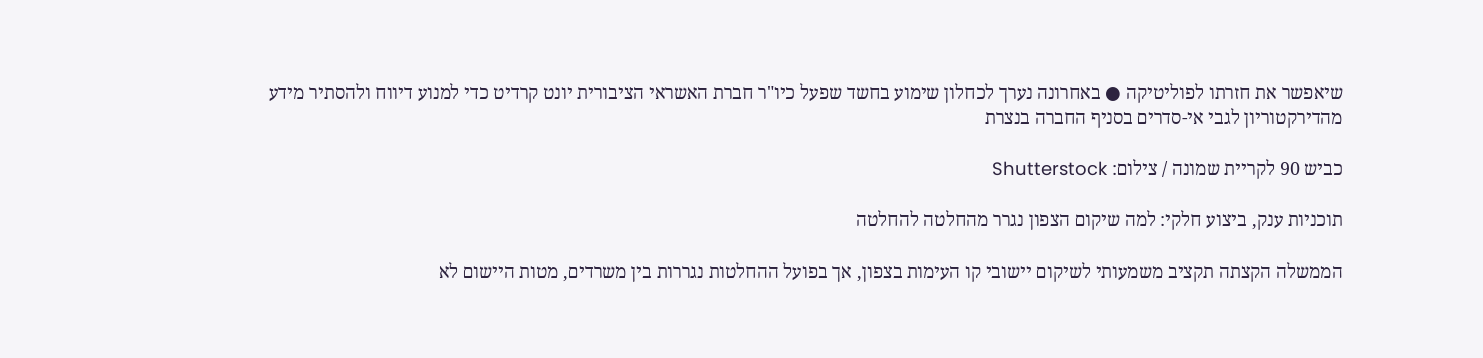שיאפשר את חזרתו לפוליטיקה ● באחרונה נערך לכחלון שימוע בחשד שפעל כיו"ר חברת האשראי הציבורית יונט קרדיט כדי למנוע דיווח ולהסתיר מידע מהדירקטוריון לגבי אי-סדרים בסניף החברה בנצרת

כביש 90 לקריית שמונה / צילום: Shutterstock

תוכניות ענק, ביצוע חלקי: למה שיקום הצפון נגרר מהחלטה להחלטה

הממשלה הקצתה תקציב משמעותי לשיקום יישובי קו העימות בצפון, אך בפועל ההחלטות נגררות בין משרדים, מטות היישום לא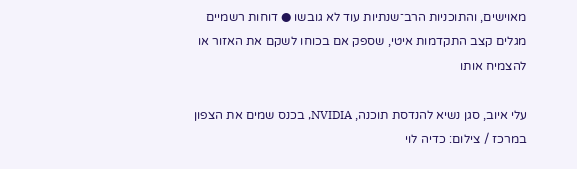מאוישים, והתוכניות הרב־שנתיות עוד לא גובשו ● דוחות רשמיים מגלים קצב התקדמות איטי, שספק אם בכוחו לשקם את האזור או להצמיח אותו

עלי איוב, סגן נשיא להנדסת תוכנה, NVIDIA, בכנס שמים את הצפון במרכז / צילום: כדיה לוי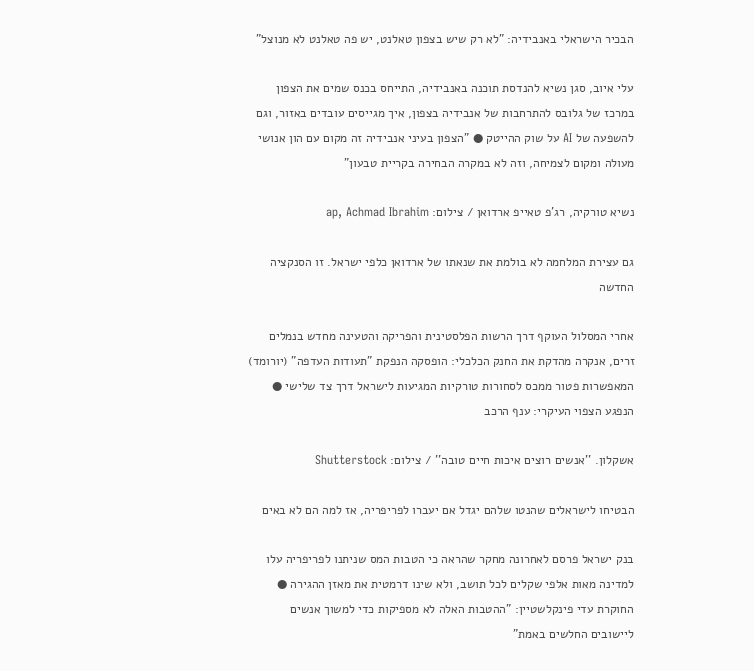הבכיר הישראלי באנבידיה: "לא רק שיש בצפון טאלנט, יש פה טאלנט לא מנוצל"

עלי איוב, סגן נשיא להנדסת תוכנה באנבידיה, התייחס בכנס שמים את הצפון במרכז של גלובס להתרחבות של אנבידיה בצפון, איך מגייסים עובדים באזור, וגם להשפעה של AI על שוק ההייטק ● "הצפון בעיני אנבידיה זה מקום עם הון אנושי מעולה ומקום לצמיחה, וזה לא במקרה הבחירה בקריית טבעון"

נשיא טורקיה, רג'פ טאייפ ארדואן / צילום: ap, Achmad Ibrahim

גם עצירת המלחמה לא בולמת את שנאתו של ארדואן כלפי ישראל. זו הסנקציה החדשה

אחרי המסלול העוקף דרך הרשות הפלסטינית והפריקה והטעינה מחדש בנמלים זרים, אנקרה מהדקת את החנק הכלכלי: הופסקה הנפקת "תעודות העדפה" (יורומד) המאפשרות פטור ממכס לסחורות טורקיות המגיעות לישראל דרך צד שלישי ● הנפגע הצפוי העיקרי: ענף הרכב

אשקלון. ''אנשים רוצים איכות חיים טובה'' / צילום: Shutterstock

הבטיחו לישראלים שהנטו שלהם יגדל אם יעברו לפריפריה, אז למה הם לא באים

בנק ישראל פרסם לאחרונה מחקר שהראה כי הטבות המס שניתנו לפריפריה עלו למדינה מאות אלפי שקלים לכל תושב, ולא שינו דרמטית את מאזן ההגירה ● החוקרת עדי פינקלשטיין: "ההטבות האלה לא מספיקות כדי למשוך אנשים ליישובים החלשים באמת"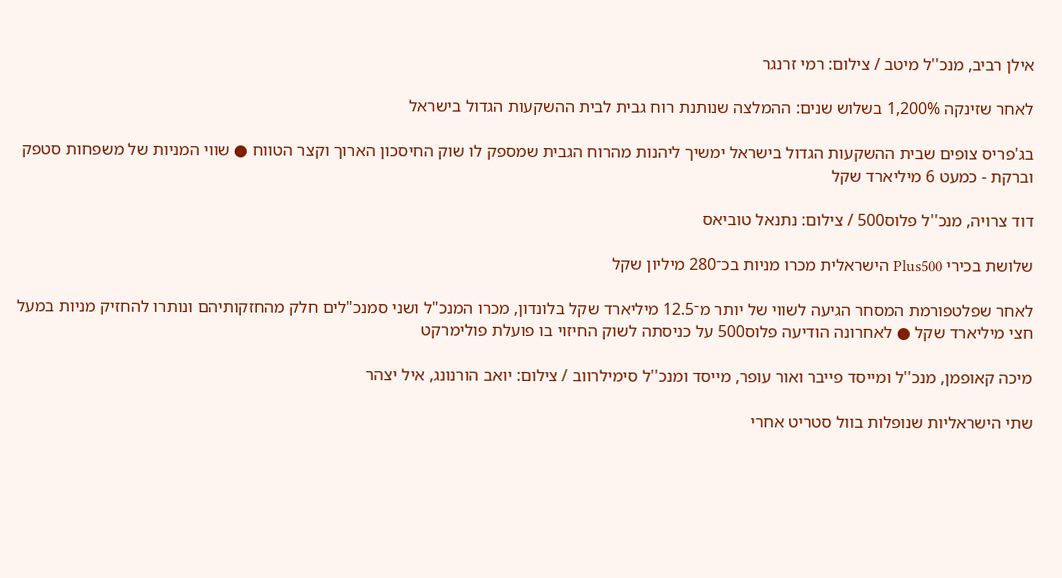אילן רביב, מנכ''ל מיטב / צילום: רמי זרנגר

לאחר שזינקה 1,200% בשלוש שנים: ההמלצה שנותנת רוח גבית לבית ההשקעות הגדול בישראל

בג'פריס צופים שבית ההשקעות הגדול בישראל ימשיך ליהנות מהרוח הגבית שמספק לו שוק החיסכון הארוך וקצר הטווח ● שווי המניות של משפחות סטפק וברקת - כמעט 6 מיליארד שקל

דוד צרויה, מנכ''ל פלוס500 / צילום: נתנאל טוביאס

שלושת בכירי Plus500 הישראלית מכרו מניות בכ־280 מיליון שקל

לאחר שפלטפורמת המסחר הגיעה לשווי של יותר מ־12.5 מיליארד שקל בלונדון, מכרו המנכ"ל ושני סמנכ"לים חלק מהחזקותיהם ונותרו להחזיק מניות במעל חצי מיליארד שקל ● לאחרונה הודיעה פלוס500 על כניסתה לשוק החיזוי בו פועלת פולימרקט

מיכה קאופמן, מנכ''ל ומייסד פייבר ואור עופר, מייסד ומנכ''ל סימילרווב / צילום: יואב הורנונג, איל יצהר

שתי הישראליות שנופלות בוול סטריט אחרי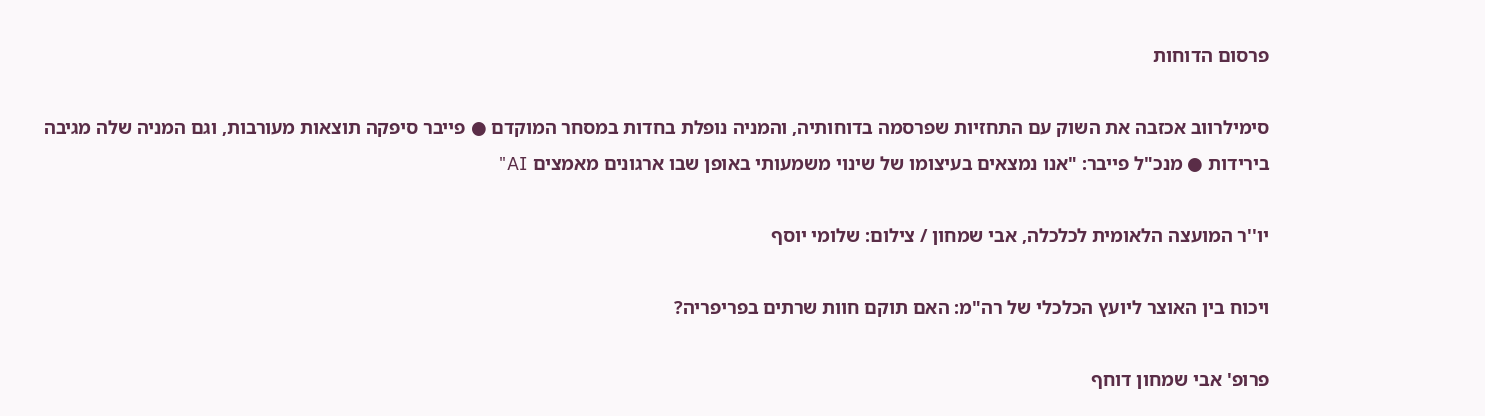פרסום הדוחות

סימילרווב אכזבה את השוק עם התחזיות שפרסמה בדוחותיה, והמניה נופלת בחדות במסחר המוקדם ● פייבר סיפקה תוצאות מעורבות, וגם המניה שלה מגיבה בירידות ● מנכ"ל פייבר: "אנו נמצאים בעיצומו של שינוי משמעותי באופן שבו ארגונים מאמצים AI"

יו''ר המועצה הלאומית לכלכלה, אבי שמחון / צילום: שלומי יוסף

ויכוח בין האוצר ליועץ הכלכלי של רה"מ: האם תוקם חוות שרתים בפריפריה?

פרופ' אבי שמחון דוחף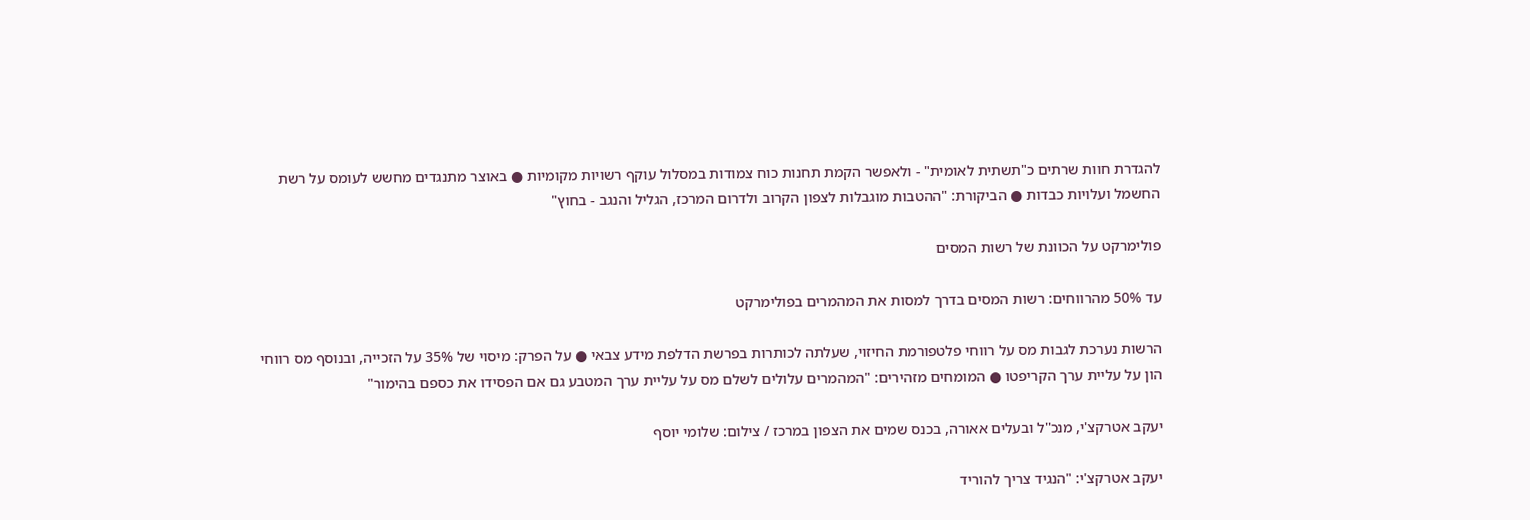להגדרת חוות שרתים כ"תשתית לאומית" - ולאפשר הקמת תחנות כוח צמודות במסלול עוקף רשויות מקומיות ● באוצר מתנגדים מחשש לעומס על רשת החשמל ועלויות כבדות ● הביקורת: "ההטבות מוגבלות לצפון הקרוב ולדרום המרכז, הגליל והנגב - בחוץ"

פולימרקט על הכוונת של רשות המסים

עד 50% מהרווחים: רשות המסים בדרך למסות את המהמרים בפולימרקט

הרשות נערכת לגבות מס על רווחי פלטפורמת החיזוי, שעלתה לכותרות בפרשת הדלפת מידע צבאי ● על הפרק: מיסוי של 35% על הזכייה, ובנוסף מס רווחי הון על עליית ערך הקריפטו ● המומחים מזהירים: "המהמרים עלולים לשלם מס על עליית ערך המטבע גם אם הפסידו את כספם בהימור"

יעקב אטרקצ'י, מנכ''ל ובעלים אאורה, בכנס שמים את הצפון במרכז / צילום: שלומי יוסף

יעקב אטרקצ'י: "הנגיד צריך להוריד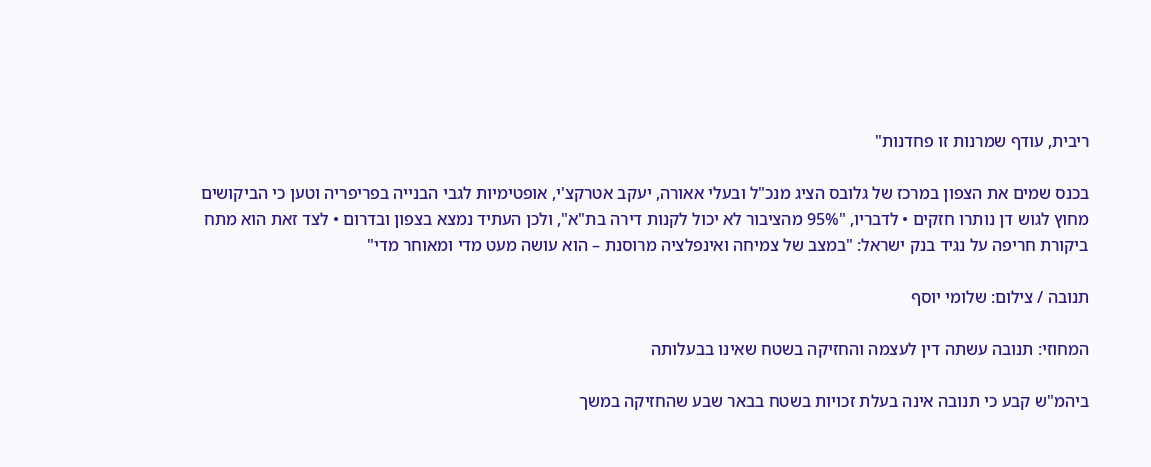ריבית, עודף שמרנות זו פחדנות"

בכנס שמים את הצפון במרכז של גלובס הציג מנכ"ל ובעלי אאורה, יעקב אטרקצ'י, אופטימיות לגבי הבנייה בפריפריה וטען כי הביקושים מחוץ לגוש דן נותרו חזקים • לדבריו, "95% מהציבור לא יכול לקנות דירה בת"א", ולכן העתיד נמצא בצפון ובדרום • לצד זאת הוא מתח ביקורת חריפה על נגיד בנק ישראל: "במצב של צמיחה ואינפלציה מרוסנת – הוא עושה מעט מדי ומאוחר מדי"

תנובה / צילום: שלומי יוסף

המחוזי: תנובה עשתה דין לעצמה והחזיקה בשטח שאינו בבעלותה

ביהמ"ש קבע כי תנובה אינה בעלת זכויות בשטח בבאר שבע שהחזיקה במשך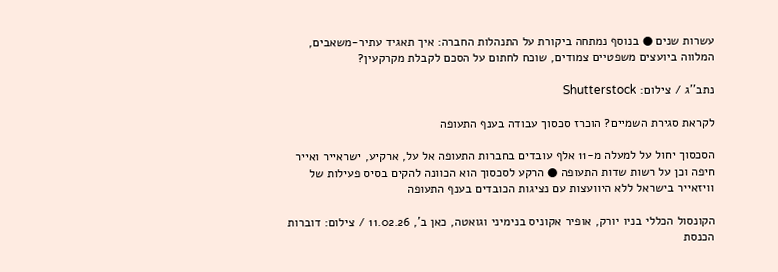עשרות שנים ● בנוסף נמתחה ביקורת על התנהלות החברה: איך תאגיד עתיר-משאבים, המלווה ביועצים משפטיים צמודים, שוכח לחתום על הסכם לקבלת מקרקעין?

נתב''ג / צילום: Shutterstock

לקראת סגירת השמיים? הוכרז סכסוך עבודה בענף התעופה

הסכסוך יחול על למעלה מ-11 אלף עובדים בחברות התעופה אל על, ארקיע, ישראייר ואייר חיפה וכן על רשות שדות התעופה ● הרקע לסכסוך הוא הכוונה להקים בסיס פעילות של וויזאייר בישראל ללא היוועצות עם נציגות הכובדים בענף התעופה

הקונסול הכללי בניו יורק, אופיר אקוניס בנימיני וגואטה, כאן ב', 11.02.26 / צילום: דוברות הכנסת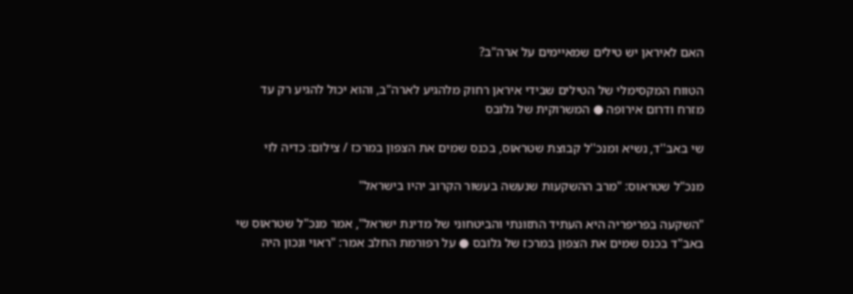האם לאיראן יש טילים שמאיימים על ארה"ב?

הטווח המקסימלי של הטילים שבידי איראן רחוק מלהגיע לארה"ב, והוא יכול להגיע רק עד מזרח ודרום אירופה ● המשרוקית של גלובס

שי באב''ד, נשיא ומנכ''ל קבוצת שטראוס, בכנס שמים את הצפון במרכז / צילום: כדיה לוי

מנכ"ל שטראוס: "מרב ההשקעות שנעשה בעשור הקרוב יהיו בישראל"

"השקעה בפריפריה היא העתיד התזונתי והביטחוני של מדינת ישראל", אמר מנכ"ל שטראוס שי באב"ד בכנס שמים את הצפון במרכז של גלובס ● על רפורמת החלב אמר: "ראוי ונכון היה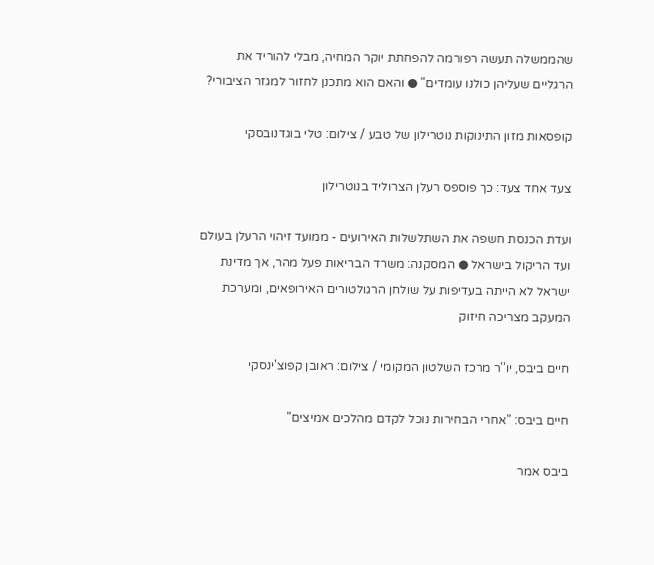שהממשלה תעשה רפורמה להפחתת יוקר המחיה, מבלי להוריד את הרגליים שעליהן כולנו עומדים" ● והאם הוא מתכנן לחזור למגזר הציבורי?

קופסאות מזון התינוקות נוטרילון של טבע / צילום: טלי בוגדנובסקי

צעד אחד צעד: כך פוספס רעלן הצרוליד בנוטרילון

ועדת הכנסת חשפה את השתלשלות האירועים - ממועד זיהוי הרעלן בעולם ועד הריקול בישראל ● המסקנה: משרד הבריאות פעל מהר, אך מדינת ישראל לא הייתה בעדיפות על שולחן הרגולטורים האירופאים, ומערכת המעקב מצריכה חיזוק

חיים ביבס, יו''ר מרכז השלטון המקומי / צילום: ראובן קפוצ'ינסקי

חיים ביבס: "אחרי הבחירות נוכל לקדם מהלכים אמיצים"

ביבס אמר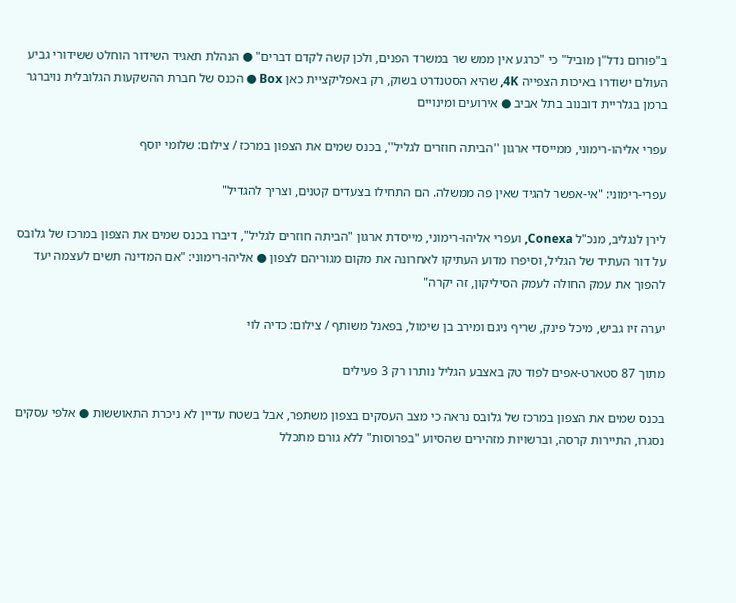ב"פורום נדל"ן מוביל" כי "כרגע אין ממש שר במשרד הפנים, ולכן קשה לקדם דברים" ● הנהלת תאגיד השידור הוחלט ששידורי גביע העולם ישודרו באיכות הצפייה 4K, שהיא הסטנדרט בשוק, רק באפליקציית כאן Box ● הכנס של חברת ההשקעות הגלובלית נויברגר ברמן בגלריית דובנוב בתל אביב ● אירועים ומינויים

עפרי אליהו-רימוני, ממייסדי ארגון ''הביתה חוזרים לגליל'', בכנס שמים את הצפון במרכז / צילום: שלומי יוסף

עפרי-רימוני: "אי-אפשר להגיד שאין פה ממשלה. הם התחילו בצעדים קטנים, וצריך להגדיל"

לירן לנגליב, מנכ"ל Conexa, ועפרי אליהו-רימוני, מייסדת ארגון "הביתה חוזרים לגליל", דיברו בכנס שמים את הצפון במרכז של גלובס על דור העתיד של הגליל, וסיפרו מדוע העתיקו לאחרונה את מקום מגוריהם לצפון ● אליהו-רימוני: "אם המדינה תשים לעצמה יעד להפוך את עמק החולה לעמק הסיליקון, זה יקרה"

יערה זיו גביש, מיכל פינק, שריף ניגם ומירב בן שימול, בפאנל משותף / צילום: כדיה לוי

מתוך 87 סטארט-אפים לפוד טק באצבע הגליל נותרו רק 3 פעילים

בכנס שמים את הצפון במרכז של גלובס נראה כי מצב העסקים בצפון משתפר, אבל בשטח עדיין לא ניכרת התאוששות ● אלפי עסקים נסגרו, התיירות קרסה, וברשויות מזהירים שהסיוע "בפרוסות" ללא גורם מתכלל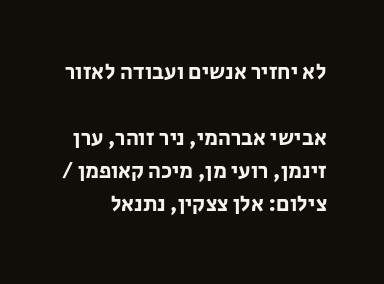לא יחזיר אנשים ועבודה לאזור

אבישי אברהמי, ניר זוהר, ערן זינמן, רועי מן, מיכה קאופמן / צילום: אלן צצקין, נתנאל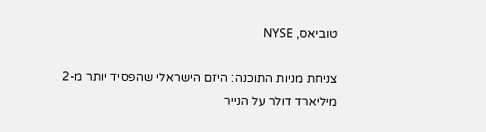טוביאס, NYSE

צניחת מניות התוכנה: היזם הישראלי שהפסיד יותר מ-2 מיליארד דולר על הנייר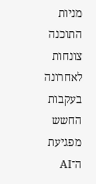מניות התוכנה צונחות לאחרונה בעקבות החשש מפגיעת ה־AI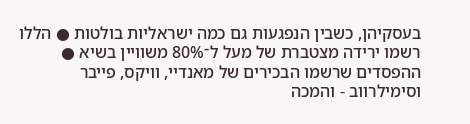בעסקיהן, כשבין הנפגעות גם כמה ישראליות בולטות ● הללו רשמו ירידה מצטברת של מעל ל־80% משוויין בשיא ● ההפסדים שרשמו הבכירים של מאנדיי, וויקס, פייבר וסימילרווב - והמכה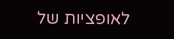לאופציות של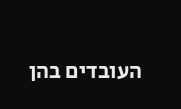העובדים בהן